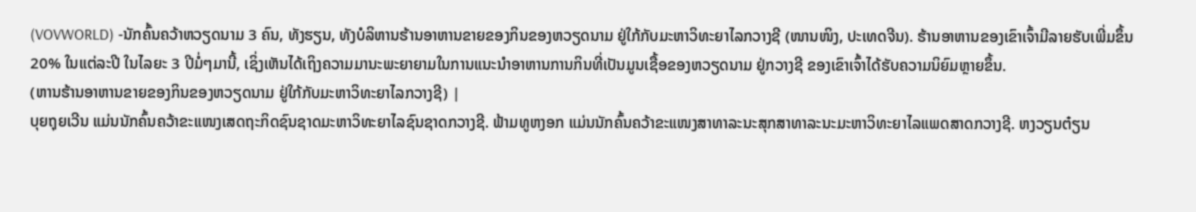(VOVWORLD) -ນັກຄົ້ນຄວ້າຫວຽດນາມ 3 ຄົນ, ທັງຮຽນ, ທັງບໍລິຫານຮ້ານອາຫານຂາຍຂອງກິນຂອງຫວຽດນາມ ຢູ່ໃກ້ກັບມະຫາວິທະຍາໄລກວາງຊີ (ໜານໜິງ, ປະເທດຈີນ). ຮ້ານອາຫານຂອງເຂົາເຈົ້າມີລາຍຮັບເພີ່ມຂຶ້ນ 20% ໃນແຕ່ລະປີ ໃນໄລຍະ 3 ປີມໍ່ໆມານີ້, ເຊິ່ງເຫັນໄດ້ເຖິງຄວາມມານະພະຍາຍາມໃນການແນະນຳອາຫານການກິນທີ່ເປັນມູນເຊື້ອຂອງຫວຽດນາມ ຢູ່ກວາງຊີ ຂອງເຂົາເຈົ້າໄດ້ຮັບຄວາມນິຍົມຫຼາຍຂຶ້ນ.
(ຫານຮ້ານອາຫານຂາຍຂອງກິນຂອງຫວຽດນາມ ຢູ່ໃກ້ກັບມະຫາວິທະຍາໄລກວາງຊີ) |
ບຸຍຖຸຍເວີນ ແມ່ນນັກຄົ້ນຄວ້າຂະແໜງເສດຖະກິດຊົນຊາດມະຫາວິທະຍາໄລຊົນຊາດກວາງຊີ. ຟ້າມທູຫງອກ ແມ່ນນັກຄົ້ນຄວ້າຂະແໜງສາທາລະນະສຸກສາທາລະນະມະຫາວິທະຍາໄລແພດສາດກວາງຊີ. ຫງວຽນຕ໋ຽນ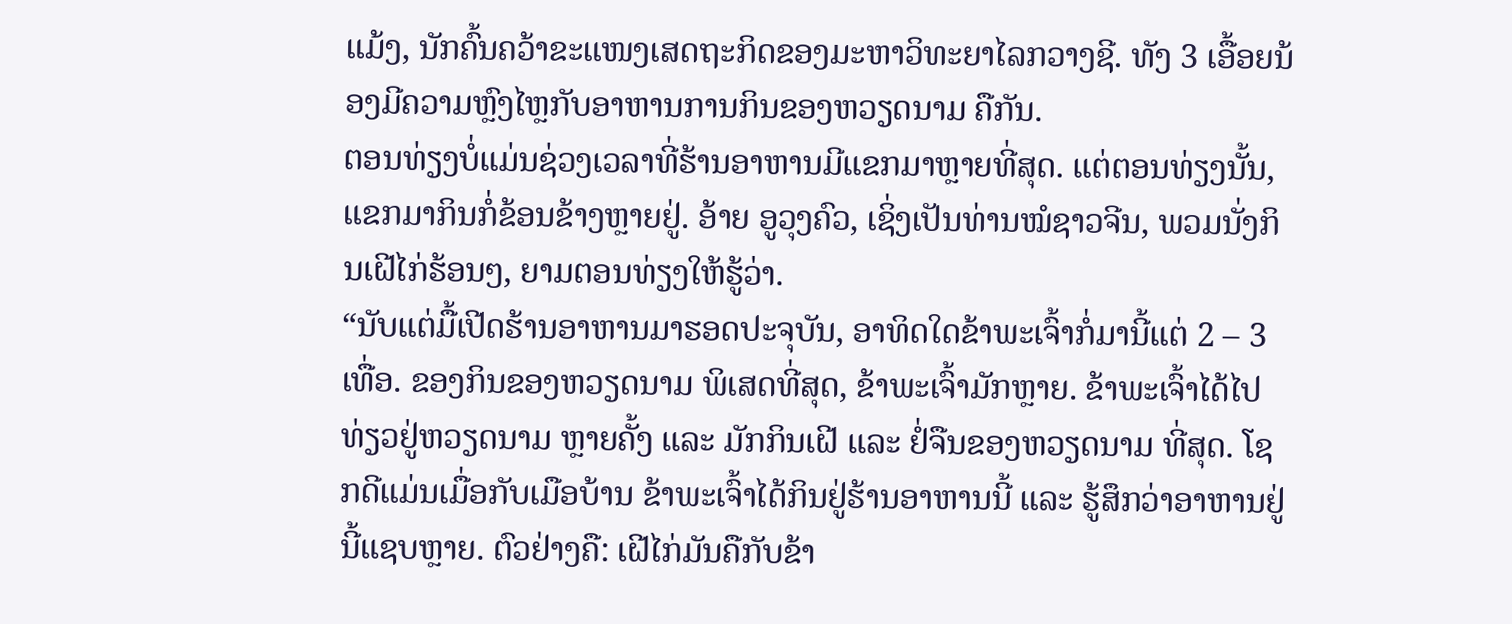ແມ້ງ, ນັກຄົ້ນຄວ້າຂະແໜງເສດຖະກິດຂອງມະຫາວິທະຍາໄລກວາງຊີ. ທັງ 3 ເອື້ອຍນ້ອງມີຄວາມຫຼົງໄຫຼກັບອາຫານການກິນຂອງຫວຽດນາມ ຄືກັນ.
ຕອນທ່ຽງບໍ່ແມ່ນຊ່ວງເວລາທີ່ຮ້ານອາຫານມີແຂກມາຫຼາຍທີ່ສຸດ. ແຕ່ຕອນທ່ຽງນັ້ນ, ແຂກມາກິນກໍ່ຂ້ອນຂ້າງຫຼາຍຢູ່. ອ້າຍ ອູວຸງຄົວ, ເຊິ່ງເປັນທ່ານໝໍຊາວຈີນ, ພວມນັ່ງກິນເຝີໄກ່ຮ້ອນໆ, ຍາມຕອນທ່ຽງໃຫ້ຮູ້ວ່າ.
“ນັບແຕ່ມື້ເປີດຮ້ານອາຫານມາຮອດປະຈຸບັນ, ອາທິດໃດຂ້າພະເຈົ້າກໍ່ມານີ້ແຕ່ 2 – 3 ເທື່ອ. ຂອງກິນຂອງຫວຽດນາມ ພິເສດທີ່ສຸດ, ຂ້າພະເຈົ້າມັກຫຼາຍ. ຂ້າພະເຈົ້າໄດ້ໄປທ່ຽວຢູ່ຫວຽດນາມ ຫຼາຍຄັ້ງ ແລະ ມັກກິນເຝີ ແລະ ຢໍ່ຈືນຂອງຫວຽດນາມ ທີ່ສຸດ. ໂຊກດີແມ່ນເມື່ອກັບເມືອບ້ານ ຂ້າພະເຈົ້າໄດ້ກິນຢູ່ຮ້ານອາຫານນີ້ ແລະ ຮູ້ສຶກວ່າອາຫານຢູ່ນີ້ແຊບຫຼາຍ. ຕົວຢ່າງຄື: ເຝີໄກ່ມັນຄືກັບຂ້າ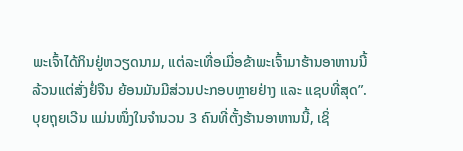ພະເຈົ້າໄດ້ກິນຢູ່ຫວຽດນາມ, ແຕ່ລະເທື່ອເມື່ອຂ້າພະເຈົ້າມາຮ້ານອາຫານນີ້ລ້ວນແຕ່ສັ່ງຢໍ່ຈືນ ຍ້ອນມັນມີສ່ວນປະກອບຫຼາຍຢ່າງ ແລະ ແຊບທີ່ສຸດ”.
ບຸຍຖຸຍເວີນ ແມ່ນໜຶ່ງໃນຈຳນວນ 3 ຄົນທີ່ຕັ້ງຮ້ານອາຫານນີ້, ເຊິ່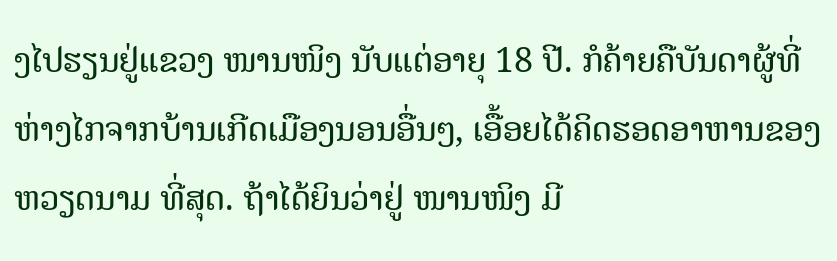ງໄປຮຽນຢູ່ແຂວງ ໜານໜິງ ນັບແຕ່ອາຍຸ 18 ປີ. ກໍຄ້າຍຄືບັນດາຜູ້ທີ່ຫ່າງໄກຈາກບ້ານເກີດເມືອງນອນອື່ນໆ, ເອື້ອຍໄດ້ຄິດຮອດອາຫານຂອງຫວຽດນາມ ທີ່ສຸດ. ຖ້າໄດ້ຍິນວ່າຢູ່ ໜານໜິງ ມີ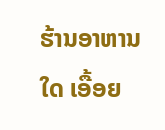ຮ້ານອາຫານໃດ ເອື້ອຍ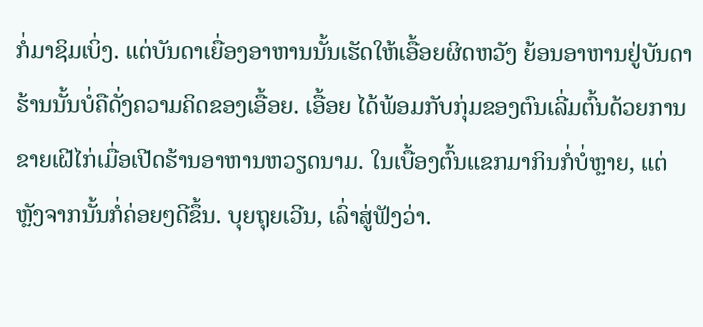ກໍ່ມາຊິມເບິ່ງ. ແຕ່ບັນດາເຍື່ອງອາຫານນັ້ນເຮັດໃຫ້ເອື້ອຍຜິດຫວັງ ຍ້ອນອາຫານຢູ່ບັນດາຮ້ານນັ້ນບໍ່ຄືດັ່ງຄວາມຄິດຂອງເອື້ອຍ. ເອື້ອຍ ໄດ້ພ້ອມກັບກຸ່ມຂອງຕົນເລີ່ມຕົ້ນດ້ວຍການຂາຍເຝີໄກ່ເມື່ອເປີດຮ້ານອາຫານຫວຽດນາມ. ໃນເບື້ອງຕົ້ນແຂກມາກິນກໍ່ບໍ່ຫຼາຍ, ແຕ່ຫຼັງຈາກນັ້ນກໍ່ຄ່ອຍໆດີຂຶ້ນ. ບຸຍຖຸຍເວີນ, ເລົ່າສູ່ຟັງວ່າ.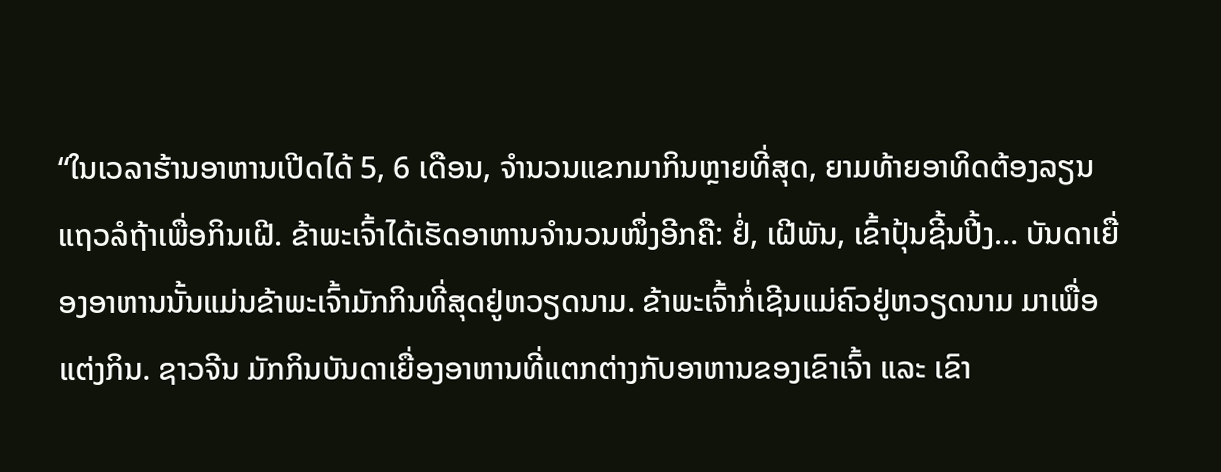“ໃນເວລາຮ້ານອາຫານເປີດໄດ້ 5, 6 ເດືອນ, ຈຳນວນແຂກມາກິນຫຼາຍທີ່ສຸດ, ຍາມທ້າຍອາທິດຕ້ອງລຽນແຖວລໍຖ້າເພື່ອກິນເຝີ. ຂ້າພະເຈົ້າໄດ້ເຮັດອາຫານຈຳນວນໜຶ່ງອີກຄື: ຢໍ່, ເຝີພັນ, ເຂົ້າປຸ້ນຊີ້ນປີ້ງ… ບັນດາເຍື່ອງອາຫານນັ້ນແມ່ນຂ້າພະເຈົ້າມັກກິນທີ່ສຸດຢູ່ຫວຽດນາມ. ຂ້າພະເຈົ້າກໍ່ເຊີນແມ່ຄົວຢູ່ຫວຽດນາມ ມາເພື່ອແຕ່ງກິນ. ຊາວຈີນ ມັກກິນບັນດາເຍື່ອງອາຫານທີ່ແຕກຕ່າງກັບອາຫານຂອງເຂົາເຈົ້າ ແລະ ເຂົາ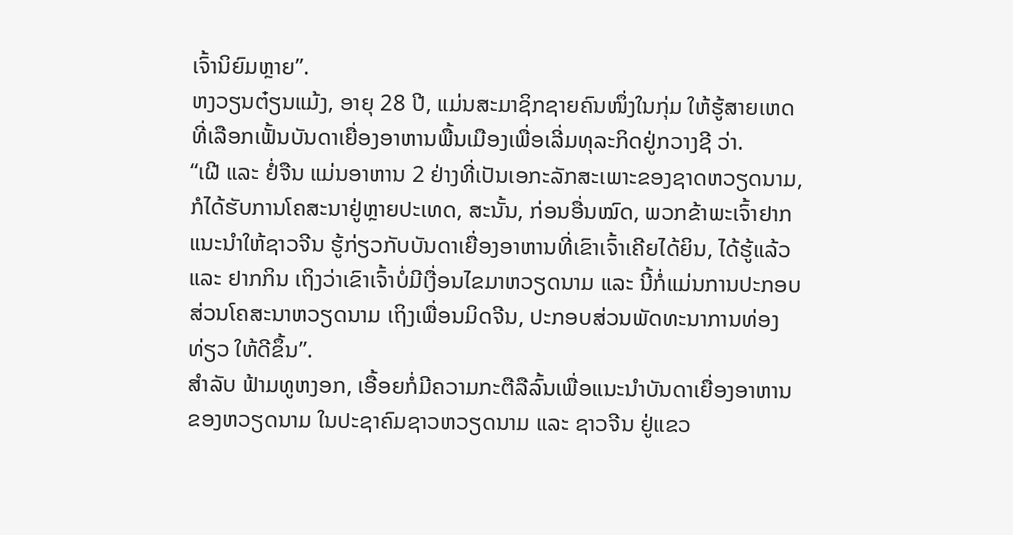ເຈົ້ານິຍົມຫຼາຍ”.
ຫງວຽນຕ໋ຽນແມ້ງ, ອາຍຸ 28 ປີ, ແມ່ນສະມາຊິກຊາຍຄົນໜຶ່ງໃນກຸ່ມ ໃຫ້ຮູ້ສາຍເຫດທີ່ເລືອກເຟັ້ນບັນດາເຍື່ອງອາຫານພື້ນເມືອງເພື່ອເລີ່ມທຸລະກິດຢູ່ກວາງຊີ ວ່າ.
“ເຝີ ແລະ ຢໍ່ຈືນ ແມ່ນອາຫານ 2 ຢ່າງທີ່ເປັນເອກະລັກສະເພາະຂອງຊາດຫວຽດນາມ, ກໍໄດ້ຮັບການໂຄສະນາຢູ່ຫຼາຍປະເທດ, ສະນັ້ນ, ກ່ອນອື່ນໝົດ, ພວກຂ້າພະເຈົ້າຢາກແນະນຳໃຫ້ຊາວຈີນ ຮູ້ກ່ຽວກັບບັນດາເຍື່ອງອາຫານທີ່ເຂົາເຈົ້າເຄີຍໄດ້ຍິນ, ໄດ້ຮູ້ແລ້ວ ແລະ ຢາກກິນ ເຖິງວ່າເຂົາເຈົ້າບໍ່ມີເງື່ອນໄຂມາຫວຽດນາມ ແລະ ນີ້ກໍ່ແມ່ນການປະກອບສ່ວນໂຄສະນາຫວຽດນາມ ເຖິງເພື່ອນມິດຈີນ, ປະກອບສ່ວນພັດທະນາການທ່ອງທ່ຽວ ໃຫ້ດີຂຶ້ນ”.
ສຳລັບ ຟ້າມທູຫງອກ, ເອື້ອຍກໍ່ມີຄວາມກະຕືລືລົ້ນເພື່ອແນະນຳບັນດາເຍື່ອງອາຫານຂອງຫວຽດນາມ ໃນປະຊາຄົມຊາວຫວຽດນາມ ແລະ ຊາວຈີນ ຢູ່ແຂວ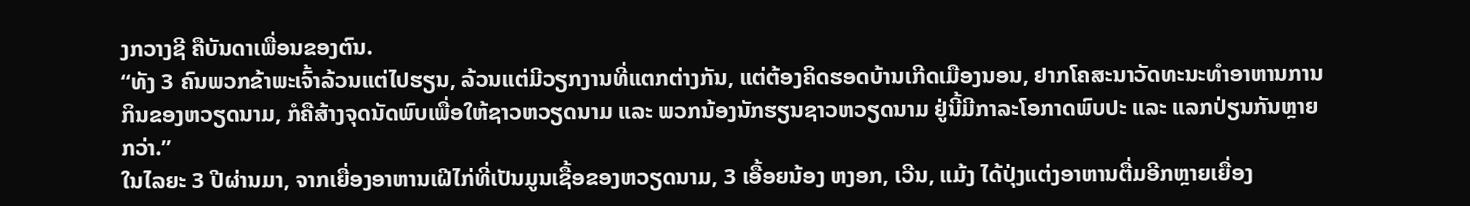ງກວາງຊີ ຄືບັນດາເພື່ອນຂອງຕົນ.
“ທັງ 3 ຄົນພວກຂ້າພະເຈົ້າລ້ວນແຕ່ໄປຮຽນ, ລ້ວນແຕ່ມີວຽກງານທີ່ແຕກຕ່າງກັນ, ແຕ່ຕ້ອງຄິດຮອດບ້ານເກີດເມືອງນອນ, ຢາກໂຄສະນາວັດທະນະທຳອາຫານການກິນຂອງຫວຽດນາມ, ກໍຄືສ້າງຈຸດນັດພົບເພື່ອໃຫ້ຊາວຫວຽດນາມ ແລະ ພວກນ້ອງນັກຮຽນຊາວຫວຽດນາມ ຢູ່ນີ້ມີກາລະໂອກາດພົບປະ ແລະ ແລກປ່ຽນກັນຫຼາຍກວ່າ.”
ໃນໄລຍະ 3 ປີຜ່ານມາ, ຈາກເຍື່ອງອາຫານເຝີໄກ່ທີ່ເປັນມູນເຊື້ອຂອງຫວຽດນາມ, 3 ເອື້ອຍນ້ອງ ຫງອກ, ເວີນ, ແມ້ງ ໄດ້ປຸ່ງແຕ່ງອາຫານຕື່ມອີກຫຼາຍເຍື່ອງ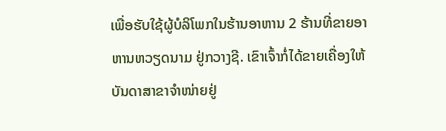ເພື່ອຮັບໃຊ້ຜູ້ບໍລິໂພກໃນຮ້ານອາຫານ 2 ຮ້ານທີ່ຂາຍອາຫານຫວຽດນາມ ຢູ່ກວາງຊີ. ເຂົາເຈົ້າກໍ່ໄດ້ຂາຍເຄື່ອງໃຫ້ບັນດາສາຂາຈຳໜ່າຍຢູ່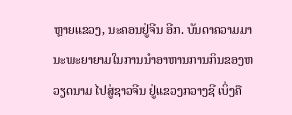ຫຼາຍແຂວງ, ນະຄອນຢູ່ຈີນ ອີກ. ບັນດາຄວາມມານະພະຍາຍາມໃນການນຳອາຫານການກິນຂອງຫວຽດນາມ ໄປສູ່ຊາວຈີນ ຢູ່ແຂວງກວາງຊີ ເບິ່ງຄື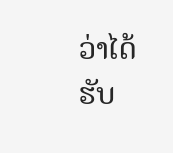ວ່າໄດ້ຮັບ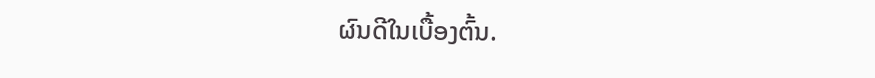ຜົນດີໃນເບື້ອງຕົ້ນ.